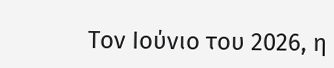Τον Ιούνιο του 2026, η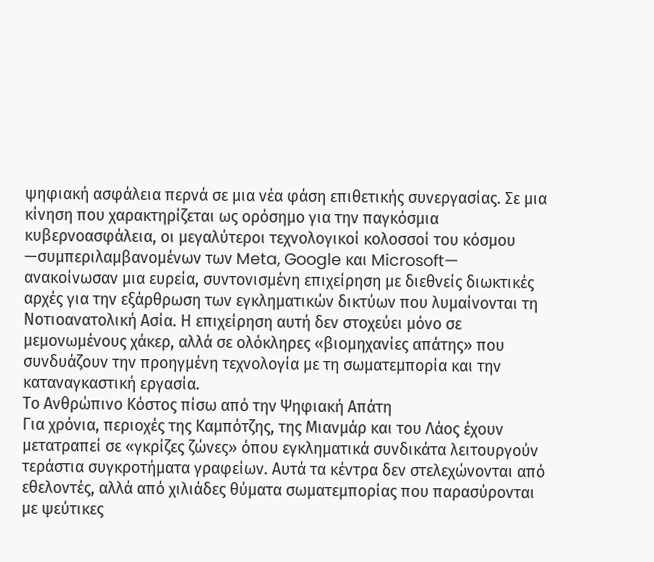ψηφιακή ασφάλεια περνά σε μια νέα φάση επιθετικής συνεργασίας. Σε μια κίνηση που χαρακτηρίζεται ως ορόσημο για την παγκόσμια κυβερνοασφάλεια, οι μεγαλύτεροι τεχνολογικοί κολοσσοί του κόσμου —συμπεριλαμβανομένων των Meta, Google και Microsoft— ανακοίνωσαν μια ευρεία, συντονισμένη επιχείρηση με διεθνείς διωκτικές αρχές για την εξάρθρωση των εγκληματικών δικτύων που λυμαίνονται τη Νοτιοανατολική Ασία. Η επιχείρηση αυτή δεν στοχεύει μόνο σε μεμονωμένους χάκερ, αλλά σε ολόκληρες «βιομηχανίες απάτης» που συνδυάζουν την προηγμένη τεχνολογία με τη σωματεμπορία και την καταναγκαστική εργασία.
Το Ανθρώπινο Κόστος πίσω από την Ψηφιακή Απάτη
Για χρόνια, περιοχές της Καμπότζης, της Μιανμάρ και του Λάος έχουν μετατραπεί σε «γκρίζες ζώνες» όπου εγκληματικά συνδικάτα λειτουργούν τεράστια συγκροτήματα γραφείων. Αυτά τα κέντρα δεν στελεχώνονται από εθελοντές, αλλά από χιλιάδες θύματα σωματεμπορίας που παρασύρονται με ψεύτικες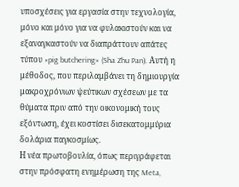υποσχέσεις για εργασία στην τεχνολογία, μόνο και μόνο για να φυλακιστούν και να εξαναγκαστούν να διαπράττουν απάτες τύπου «pig butchering» (Sha Zhu Pan). Αυτή η μέθοδος, που περιλαμβάνει τη δημιουργία μακροχρόνιων ψεύτικων σχέσεων με τα θύματα πριν από την οικονομική τους εξόντωση, έχει κοστίσει δισεκατομμύρια δολάρια παγκοσμίως.
Η νέα πρωτοβουλία, όπως περιγράφεται στην πρόσφατη ενημέρωση της Meta,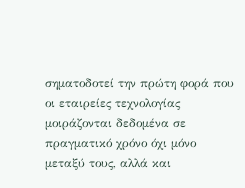σηματοδοτεί την πρώτη φορά που οι εταιρείες τεχνολογίας μοιράζονται δεδομένα σε πραγματικό χρόνο όχι μόνο μεταξύ τους, αλλά και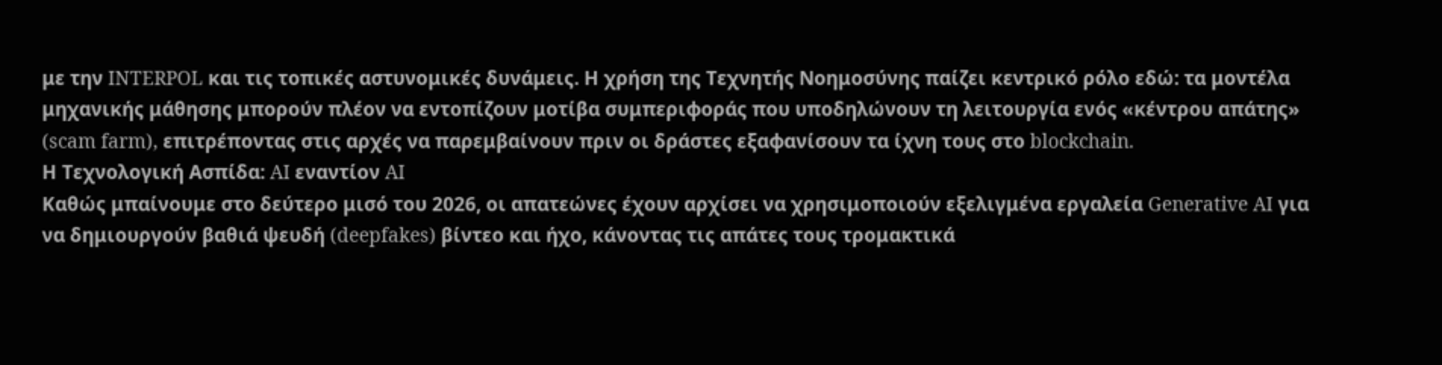με την INTERPOL και τις τοπικές αστυνομικές δυνάμεις. Η χρήση της Τεχνητής Νοημοσύνης παίζει κεντρικό ρόλο εδώ: τα μοντέλα μηχανικής μάθησης μπορούν πλέον να εντοπίζουν μοτίβα συμπεριφοράς που υποδηλώνουν τη λειτουργία ενός «κέντρου απάτης» (scam farm), επιτρέποντας στις αρχές να παρεμβαίνουν πριν οι δράστες εξαφανίσουν τα ίχνη τους στο blockchain.
Η Τεχνολογική Ασπίδα: AI εναντίον AI
Καθώς μπαίνουμε στο δεύτερο μισό του 2026, οι απατεώνες έχουν αρχίσει να χρησιμοποιούν εξελιγμένα εργαλεία Generative AI για να δημιουργούν βαθιά ψευδή (deepfakes) βίντεο και ήχο, κάνοντας τις απάτες τους τρομακτικά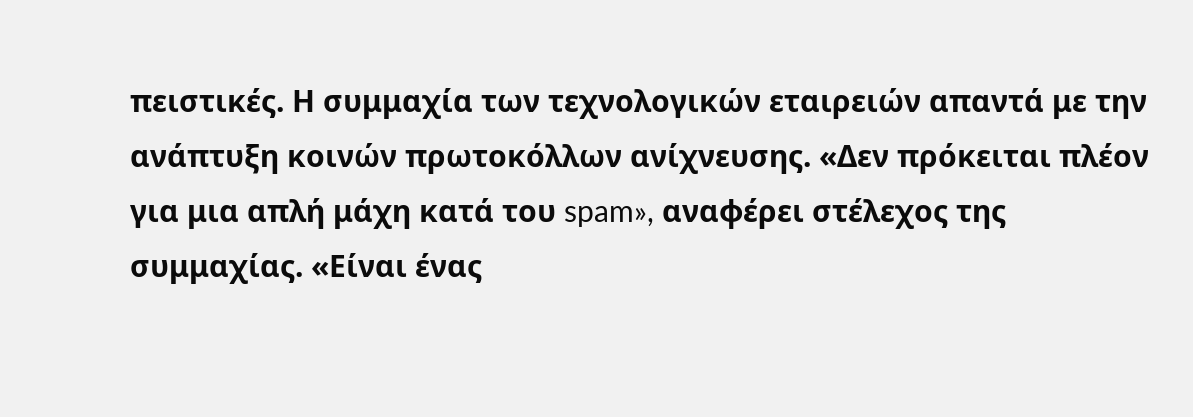πειστικές. Η συμμαχία των τεχνολογικών εταιρειών απαντά με την ανάπτυξη κοινών πρωτοκόλλων ανίχνευσης. «Δεν πρόκειται πλέον για μια απλή μάχη κατά του spam», αναφέρει στέλεχος της συμμαχίας. «Είναι ένας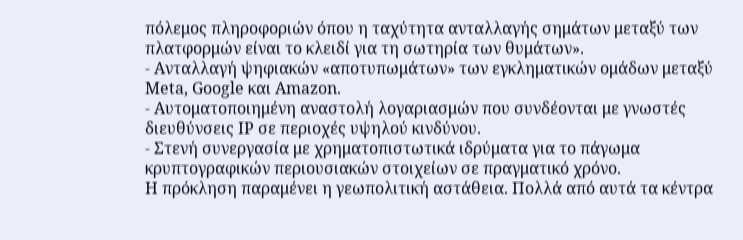πόλεμος πληροφοριών όπου η ταχύτητα ανταλλαγής σημάτων μεταξύ των πλατφορμών είναι το κλειδί για τη σωτηρία των θυμάτων».
- Ανταλλαγή ψηφιακών «αποτυπωμάτων» των εγκληματικών ομάδων μεταξύ Meta, Google και Amazon.
- Αυτοματοποιημένη αναστολή λογαριασμών που συνδέονται με γνωστές διευθύνσεις IP σε περιοχές υψηλού κινδύνου.
- Στενή συνεργασία με χρηματοπιστωτικά ιδρύματα για το πάγωμα κρυπτογραφικών περιουσιακών στοιχείων σε πραγματικό χρόνο.
Η πρόκληση παραμένει η γεωπολιτική αστάθεια. Πολλά από αυτά τα κέντρα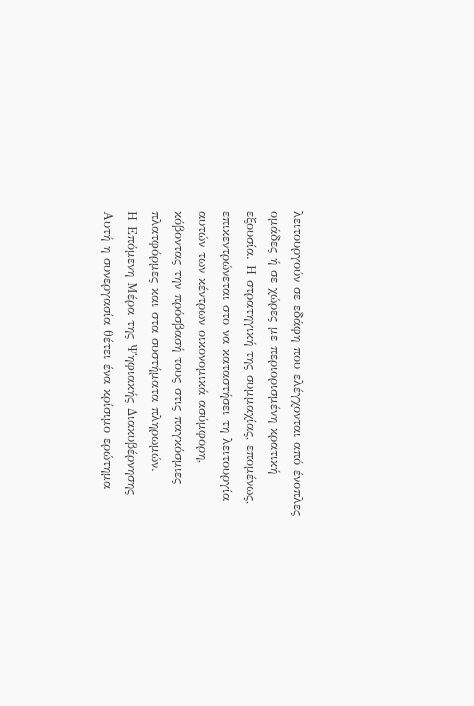λειτουργούν σε εδάφη που ελέγχονται από ένοπλες ομάδες ή σε χώρες με περιορισμένη κρατική εξουσία. Η στρατηγική της συμμαχίας, επομένως, επικεντρώνεται στο να καταστήσει τη λειτουργία αυτών των κέντρων οικονομικά ασύμφορη, κόβοντας την πρόσβασή τους στις παγκόσμιες πλατφόρμες και στα συστήματα πληρωμών.
Η Επόμενη Μέρα της Ψηφιακής Διακυβέρνησης
Αυτή η συνεργασία θέτει ένα κρίσιμο ερώτημα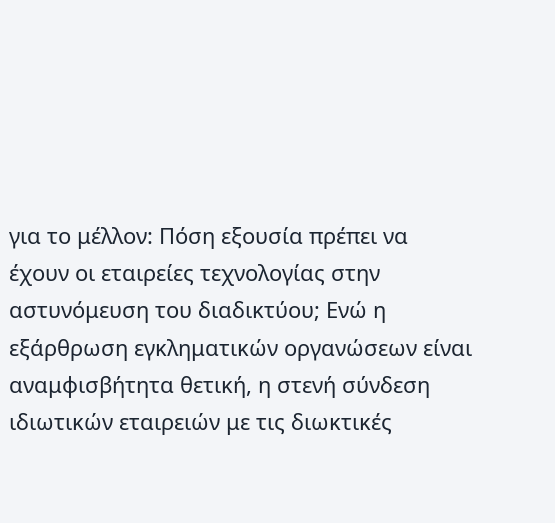για το μέλλον: Πόση εξουσία πρέπει να έχουν οι εταιρείες τεχνολογίας στην αστυνόμευση του διαδικτύου; Ενώ η εξάρθρωση εγκληματικών οργανώσεων είναι αναμφισβήτητα θετική, η στενή σύνδεση ιδιωτικών εταιρειών με τις διωκτικές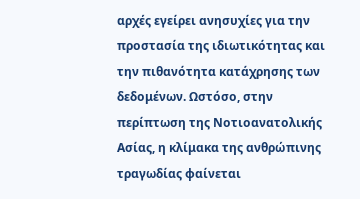αρχές εγείρει ανησυχίες για την προστασία της ιδιωτικότητας και την πιθανότητα κατάχρησης των δεδομένων. Ωστόσο, στην περίπτωση της Νοτιοανατολικής Ασίας, η κλίμακα της ανθρώπινης τραγωδίας φαίνεται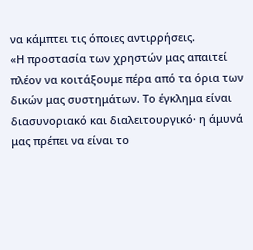να κάμπτει τις όποιες αντιρρήσεις.
«Η προστασία των χρηστών μας απαιτεί πλέον να κοιτάξουμε πέρα από τα όρια των δικών μας συστημάτων. Το έγκλημα είναι διασυνοριακό και διαλειτουργικό· η άμυνά μας πρέπει να είναι το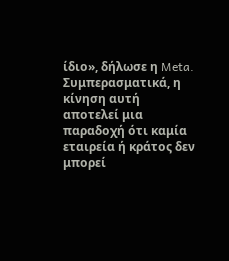ίδιο», δήλωσε η Meta.
Συμπερασματικά, η κίνηση αυτή αποτελεί μια παραδοχή ότι καμία εταιρεία ή κράτος δεν μπορεί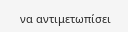να αντιμετωπίσει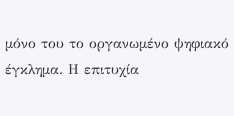μόνο του το οργανωμένο ψηφιακό έγκλημα. Η επιτυχία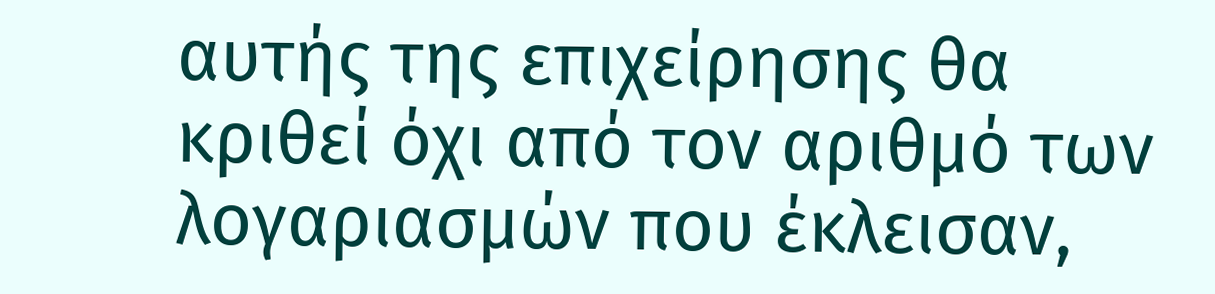αυτής της επιχείρησης θα κριθεί όχι από τον αριθμό των λογαριασμών που έκλεισαν,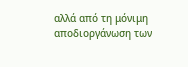αλλά από τη μόνιμη αποδιοργάνωση των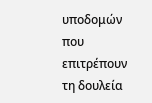υποδομών που επιτρέπουν τη δουλεία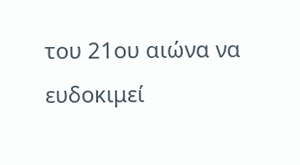του 21ου αιώνα να ευδοκιμεί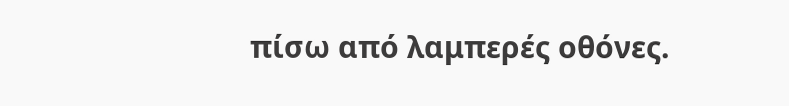πίσω από λαμπερές οθόνες.